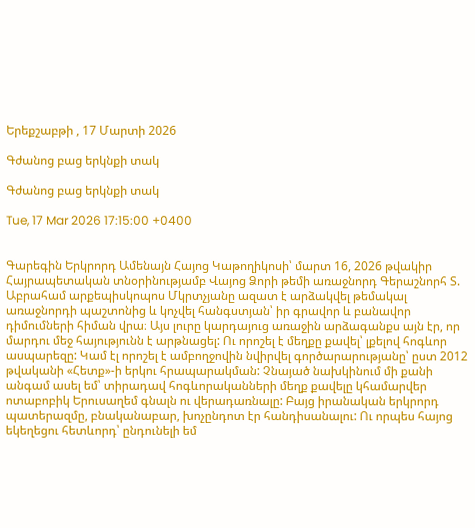Երեքշաբթի , 17 Մարտի 2026

Գժանոց բաց երկնքի տակ

Գժանոց բաց երկնքի տակ

Tue, 17 Mar 2026 17:15:00 +0400


Գարեգին Երկրորդ Ամենայն Հայոց Կաթողիկոսի՝ մարտ 16, 2026 թվակիր Հայրապետական տնօրինությամբ Վայոց Ձորի թեմի առաջնորդ Գերաշնորհ Տ. Աբրահամ արքեպիսկոպոս Մկրտչյանը ազատ է արձակվել թեմակալ առաջնորդի պաշտոնից և կոչվել հանգստյան՝ իր գրավոր և բանավոր դիմումների հիման վրա։ Այս լուրը կարդայուց առաջին արձագանքս այն էր, որ մարդու մեջ հայությունն է արթնացել: Ու որոշել է մեղքը քավել՝ լքելով հոգևոր ասպարեզը: Կամ էլ որոշել է ամբողջովին նվիրվել գործարարությանը՝ ըստ 2012 թվականի «Հետք»-ի երկու հրապարակման: Չնայած նախկինում մի քանի անգամ ասել եմ՝ տիրադավ հոգևորականների մեղք քավելը կհամարվեր ոտաբոբիկ Երուսաղեմ գնալն ու վերադառնալը: Բայց իրանական երկրորդ պատերազմը, բնականաբար, խոչընդոտ էր հանդիսանալու: Ու որպես հայոց եկեղեցու հետևորդ՝ ընդունելի եմ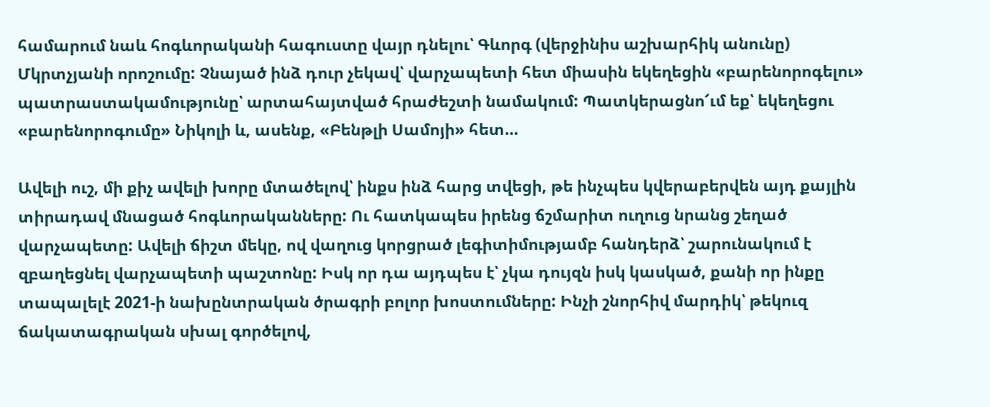համարում նաև հոգևորականի հագուստը վայր դնելու՝ Գևորգ (վերջինիս աշխարհիկ անունը) Մկրտչյանի որոշումը: Չնայած ինձ դուր չեկավ՝ վարչապետի հետ միասին եկեղեցին «բարենորոգելու» պատրաստակամությունը՝ արտահայտված հրաժեշտի նամակում: Պատկերացնո՜ւմ եք՝ եկեղեցու «բարենորոգումը» Նիկոլի և, ասենք, «Բենթլի Սամոյի» հետ…

Ավելի ուշ, մի քիչ ավելի խորը մտածելով՝ ինքս ինձ հարց տվեցի, թե ինչպես կվերաբերվեն այդ քայլին տիրադավ մնացած հոգևորականները: Ու հատկապես իրենց ճշմարիտ ուղուց նրանց շեղած վարչապետը: Ավելի ճիշտ մեկը, ով վաղուց կորցրած լեգիտիմությամբ հանդերձ՝ շարունակում է զբաղեցնել վարչապետի պաշտոնը: Իսկ որ դա այդպես է՝ չկա դույզն իսկ կասկած, քանի որ ինքը տապալելէ 2021-ի նախընտրական ծրագրի բոլոր խոստումները: Ինչի շնորհիվ մարդիկ՝ թեկուզ ճակատագրական սխալ գործելով,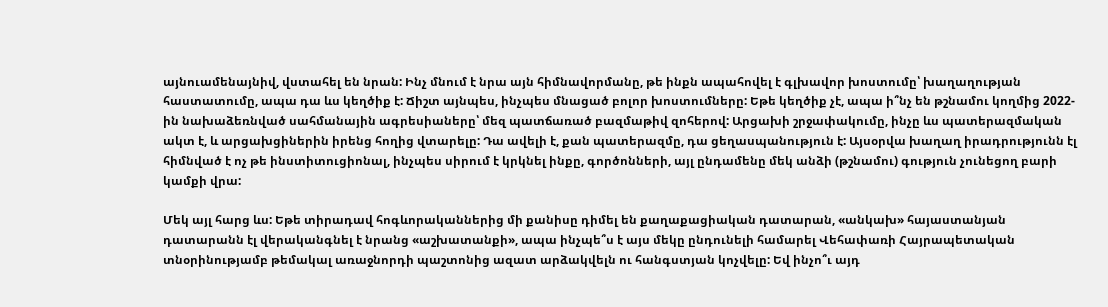այնուամենայնիվ, վստահել են նրան: Ինչ մնում է նրա այն հիմնավորմանը, թե ինքն ապահովել է գլխավոր խոստումը՝ խաղաղության հաստատումը, ապա դա ևս կեղծիք է: Ճիշտ այնպես, ինչպես մնացած բոլոր խոստումները: Եթե կեղծիք չէ, ապա ի՞նչ են թշնամու կողմից 2022-ին նախաձեռնված սահմանային ագրեսիաները՝ մեզ պատճառած բազմաթիվ զոհերով: Արցախի շրջափակումը, ինչը ևս պատերազմական ակտ է, և արցախցիներին իրենց հողից վտարելը: Դա ավելի է, քան պատերազմը, դա ցեղասպանություն է: Այսօրվա խաղաղ իրադրությունն էլ հիմնված է ոչ թե ինստիտուցիոնալ, ինչպես սիրում է կրկնել ինքը, գործոնների, այլ ընդամենը մեկ անձի (թշնամու) գություն չունեցող բարի կամքի վրա:

Մեկ այլ հարց ևս: Եթե տիրադավ հոգևորականներից մի քանիսը դիմել են քաղաքացիական դատարան, «անկախ» հայաստանյան դատարանն էլ վերականգնել է նրանց «աշխատանքի», ապա ինչպե՞ս է այս մեկը ընդունելի համարել Վեհափառի Հայրապետական տնօրինությամբ թեմակալ առաջնորդի պաշտոնից ազատ արձակվելն ու հանգստյան կոչվելը: Եվ ինչո՞ւ այդ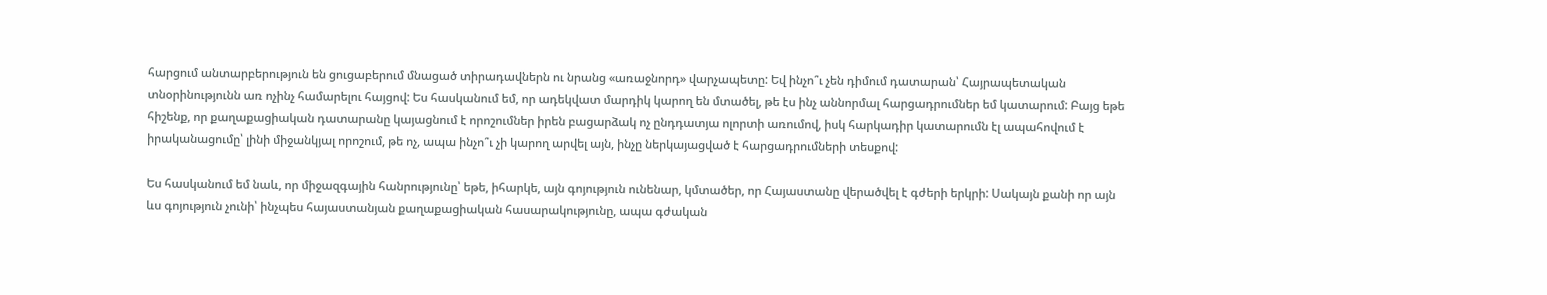հարցում անտարբերություն են ցուցաբերում մնացած տիրադավներն ու նրանց «առաջնորդ» վարչապետը: Եվ ինչո՞ւ չեն դիմում դատարան՝ Հայրապետական տնօրինությունն առ ոչինչ համարելու հայցով: Ես հասկանում եմ, որ ադեկվատ մարդիկ կարող են մտածել, թե էս ինչ աննորմալ հարցադրումներ եմ կատարում: Բայց եթե հիշենք, որ քաղաքացիական դատարանը կայացնում է որոշումներ իրեն բացարձակ ոչ ընդդատյա ոլորտի առումով, իսկ հարկադիր կատարումն էլ ապահովում է իրականացումը՝ լինի միջանկյալ որոշում, թե ոչ, ապա ինչո՞ւ չի կարող արվել այն, ինչը ներկայացված է հարցադրումների տեսքով:

Ես հասկանում եմ նաև, որ միջազգային հանրությունը՝ եթե, իհարկե, այն գոյություն ունենար, կմտածեր, որ Հայաստանը վերածվել է գժերի երկրի: Սակայն քանի որ այն ևս գոյություն չունի՝ ինչպես հայաստանյան քաղաքացիական հասարակությունը, ապա գժական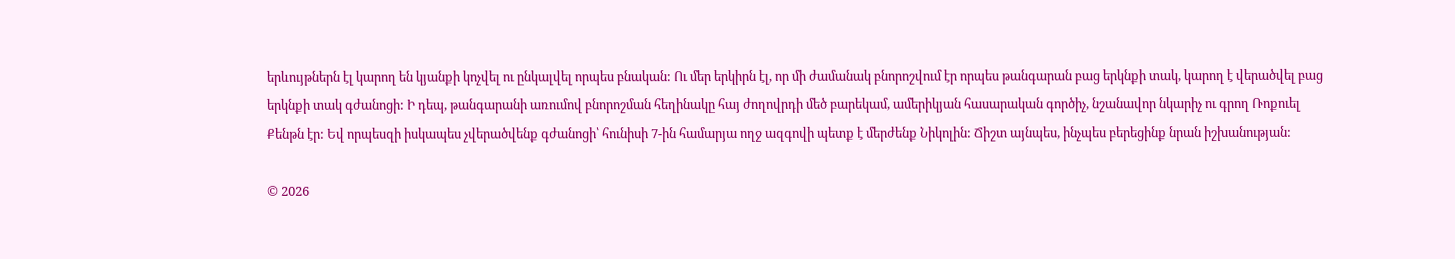երևույթներն էլ կարող են կյանքի կոչվել ու ընկալվել որպես բնական: Ու մեր երկիրն էլ, որ մի ժամանակ բնորոշվում էր որպես թանգարան բաց երկնքի տակ, կարող է վերածվել բաց երկնքի տակ գժանոցի: Ի դեպ, թանգարանի առումով բնորոշման հեղինակը հայ ժողովրդի մեծ բարեկամ, ամերիկյան հասարական գործիչ, նշանավոր նկարիչ ու գրող Ռոքուել Քենթն էր: Եվ որպեսզի իսկապես չվերածվենք գժանոցի՝ հունիսի 7-ին համարյա ողջ ազգովի պետք է մերժենք Նիկոլին: Ճիշտ այնպես, ինչպես բերեցինք նրան իշխանության:

© 2026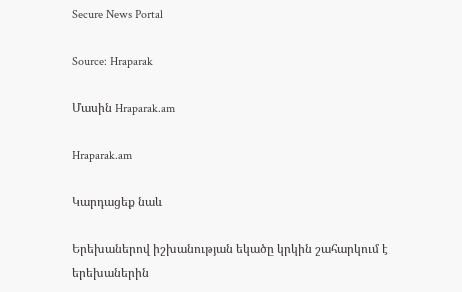Secure News Portal

Source: Hraparak

Մասին Hraparak.am

Hraparak.am

Կարդացեք նաև

Երեխաներով իշխանության եկածը կրկին շահարկում է երեխաներին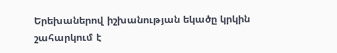Երեխաներով իշխանության եկածը կրկին շահարկում է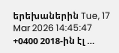երեխաներին Tue, 17 Mar 2026 14:45:47 +0400 2018-ին էլ …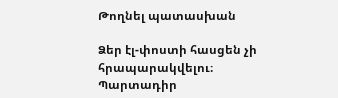Թողնել պատասխան

Ձեր էլ-փոստի հասցեն չի հրապարակվելու։ Պարտադիր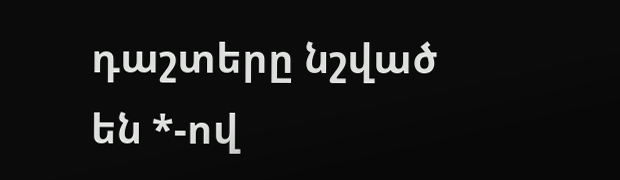դաշտերը նշված են *-ով